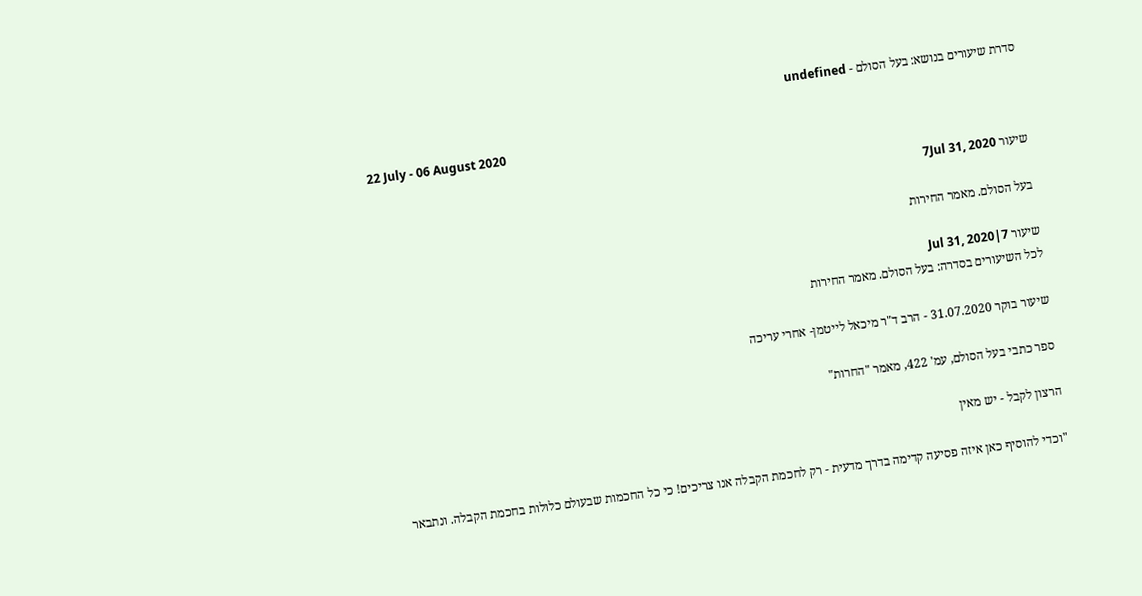סדרת שיעורים בנושא: בעל הסולם - undefined

22 July - 06 August 2020

שיעור 7Jul 31, 2020

בעל הסולם. מאמר החירות

שיעור 7|Jul 31, 2020
לכל השיעורים בסדרה: בעל הסולם. מאמר החירות

שיעור בוקר 31.07.2020 - הרב ד"ר מיכאל לייטמן- אחרי עריכה

ספר כתבי בעל הסולם, עמ' 422, מאמר "החרות"

הרצון לקבל - יש מאין

"וכדי להוסיף כאן איזה פסיעה קדימה בדרך מדעית - רק לחכמת הקבלה אנו צריכים! כי כל החכמות שבעולם כלולות בחכמת הקבלה. ונתבאר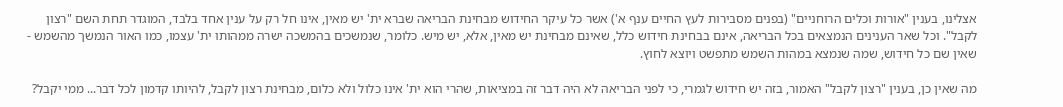אצלינו, בענין "אורות וכלים הרוחניים" (בפנים מסבירות לעץ החיים ענף א') אשר כל עיקר החידוש מבחינת הבריאה שברא ית' יש מאין, אינו חל רק על ענין אחד בלבד, המוגדר תחת השם "רצון לקבל". וכל שאר הענינים הנמצאים בכל הבריאה, אינם בבחינת חידוש כלל, שאינם מבחינת יש מאין, אלא, יש מיש. כלומר, שנמשכים בהמשכה ישרה ממהותו ית' עצמו, כמו האור הנמשך מהשמש - שאין שם כל חידוש, שמה שנמצא במהות השמש מתפשט ויוצא לחוץ.

מה שאין כן, בענין "רצון לקבל" האמור, בזה יש חידוש לגמרי, כי לפני הבריאה לא היה דבר זה במציאות, שהרי הוא ית' אינו כלול ולא כלום, מבחינת רצון לקבל, להיותו קדמון לכל דבר... ממי יקבל?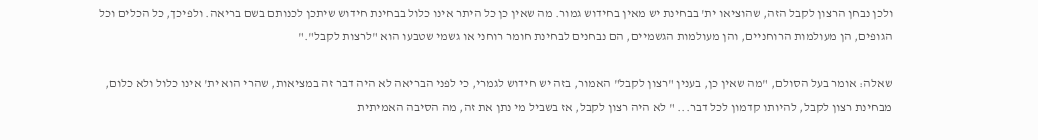ולכן נבחן הרצון לקבל הזה, שהוציאו ית' בבחינת יש מאין בחידוש גמור. מה שאין כן כל היתר אינו כלול בבחינת חידוש שיתכן לכנותם בשם בריאה. ולפיכך, כל הכלים וכל הגופים, הן מעולמות הרוחניים, והן מעולמות הגשמיים, הם נבחנים לבחינת חומר רוחני או גשמי שטבעו הוא "לרצות לקבל"."

שאלה: אומר בעל הסולם, "מה שאין כן, בענין "רצון לקבל" האמור, בזה יש חידוש לגמרי, כי לפני הבריאה לא היה דבר זה במציאות, שהרי הוא ית' אינו כלול ולא כלום, מבחינת רצון לקבל, להיותו קדמון לכל דבר... " לא היה רצון לקבל, אז בשביל מי נתן את זה, מה הסיבה האמיתית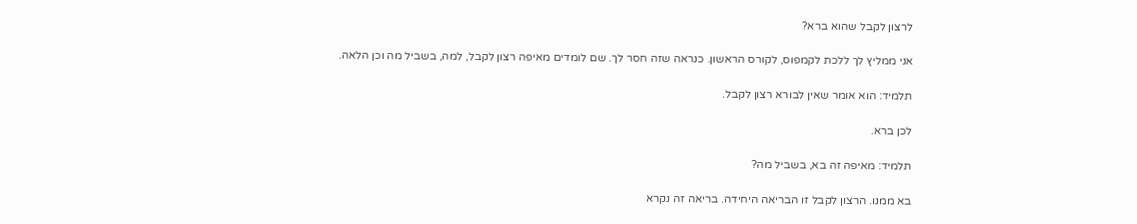לרצון לקבל שהוא ברא?

אני ממליץ לך ללכת לקמפוס, לקורס הראשון. כנראה שזה חסר לך. שם לומדים מאיפה רצון לקבל, למה, בשביל מה וכן הלאה.

תלמיד: הוא אומר שאין לבורא רצון לקבל.

לכן ברא.

תלמיד: מאיפה זה בא, בשביל מה?

בא ממנו. הרצון לקבל זו הבריאה היחידה. בריאה זה נקרא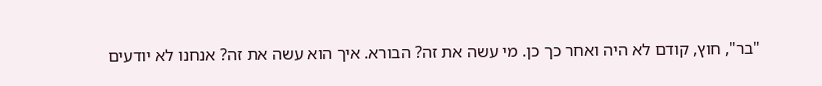"בר", חוץ, קודם לא היה ואחר כך כן. מי עשה את זה? הבורא. איך הוא עשה את זה? אנחנו לא יודעים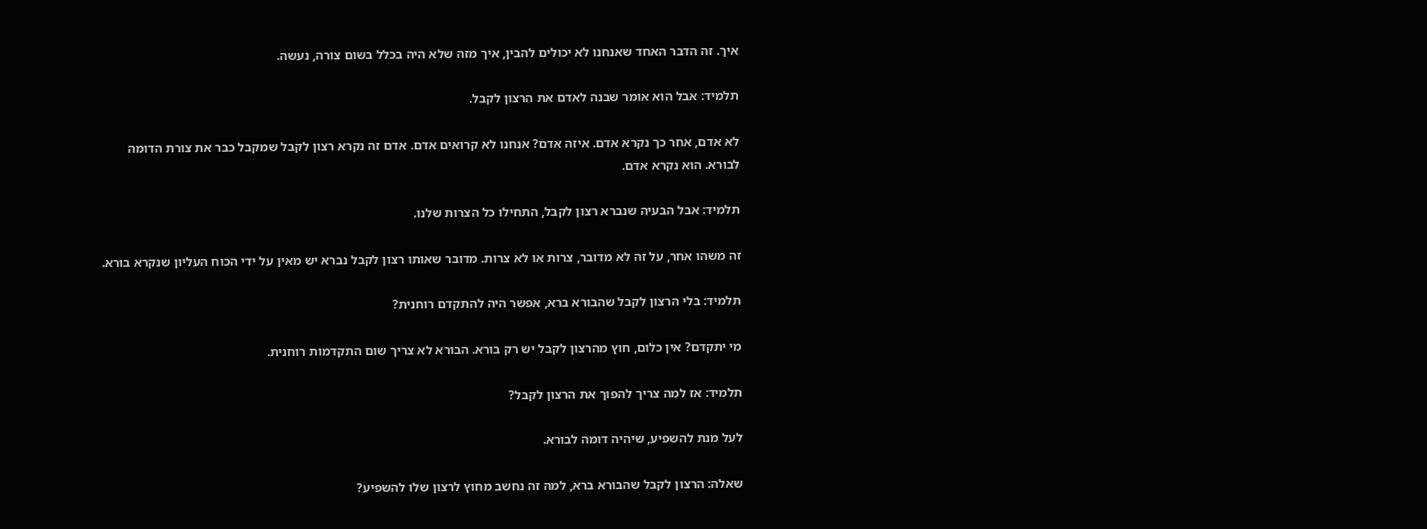איך. זה הדבר האחד שאנחנו לא יכולים להבין, איך מזה שלא היה בכלל בשום צורה, נעשה.

תלמיד: אבל הוא אומר שבנה לאדם את הרצון לקבל.

לא אדם, אחר כך נקרא אדם. איזה אדם? אנחנו לא קרואים אדם. אדם זה נקרא רצון לקבל שמקבל כבר את צורת הדומה לבורא. הוא נקרא אדם.

תלמיד: אבל הבעיה שנברא רצון לקבל, התחילו כל הצרות שלנו.

זה משהו אחר, על זה לא מדובר, צרות או לא צרות. מדובר שאותו רצון לקבל נברא יש מאין על ידי הכוח העליון שנקרא בורא.

תלמיד: בלי הרצון לקבל שהבורא ברא, אפשר היה להתקדם רוחנית?

מי יתקדם? אין כלום, חוץ מהרצון לקבל יש רק בורא. הבורא לא צריך שום התקדמות רוחנית.

תלמיד: אז למה צריך להפוך את הרצון לקבל?

לעל מנת להשפיע, שיהיה דומה לבורא.

שאלה: הרצון לקבל שהבורא ברא, למה זה נחשב מחוץ לרצון שלו להשפיע?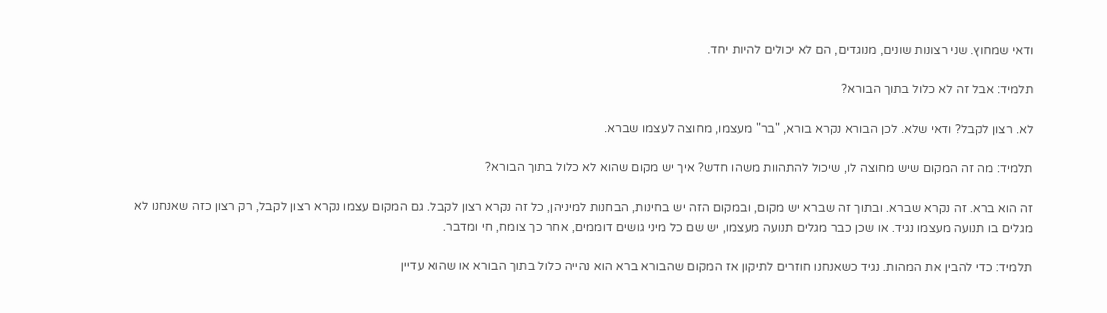ודאי שמחוץ. שני רצונות שונים, מנוגדים, הם לא יכולים להיות יחד.

תלמיד: אבל זה לא כלול בתוך הבורא?

לא. רצון לקבל? ודאי שלא. לכן הבורא נקרא בורא, "בר" מעצמו, מחוצה לעצמו שברא.

תלמיד: מה זה המקום שיש מחוצה לו, שיכול להתהוות משהו חדש? איך יש מקום שהוא לא כלול בתוך הבורא?

זה הוא ברא. זה נקרא שברא. ובתוך זה שברא יש מקום, ובמקום הזה יש בחינות, הבחנות למיניהן, כל זה נקרא רצון לקבל. גם המקום עצמו נקרא רצון לקבל, רק רצון כזה שאנחנו לא מגלים בו תנועה מעצמו נגיד. או שכן כבר מגלים תנועה מעצמו, יש שם כל מיני גושים דוממים, אחר כך צומח, חי ומדבר.

תלמיד: כדי להבין את המהות. נגיד כשאנחנו חוזרים לתיקון אז המקום שהבורא ברא הוא נהייה כלול בתוך הבורא או שהוא עדיין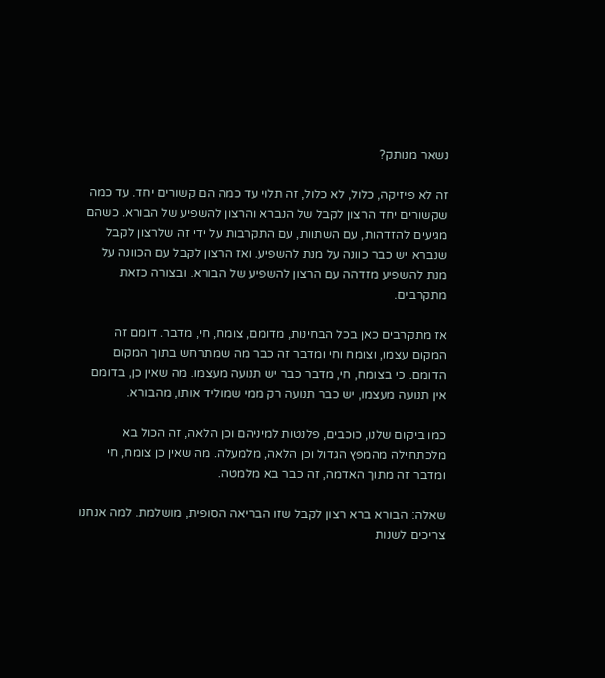נשאר מנותק?

זה לא פיזיקה, כלול, לא כלול, זה תלוי עד כמה הם קשורים יחד. עד כמה שקשורים יחד הרצון לקבל של הנברא והרצון להשפיע של הבורא. כשהם מגיעים להזדהות, עם השתוות, עם התקרבות על ידי זה שלרצון לקבל שנברא יש כבר כוונה על מנת להשפיע. ואז הרצון לקבל עם הכוונה על מנת להשפיע מזדהה עם הרצון להשפיע של הבורא. ובצורה כזאת מתקרבים.

אז מתקרבים כאן בכל הבחינות, מדומם, צומח, חי, מדבר. דומם זה המקום עצמו, וצומח וחי ומדבר זה כבר מה שמתרחש בתוך המקום הדומם. כי בצומח, חי, מדבר כבר יש תנועה מעצמו. מה שאין כן, בדומם אין תנועה מעצמו, יש כבר תנועה רק ממי שמוליד אותו, מהבורא.

כמו ביקום שלנו, כוכבים, פלנטות למיניהם וכן הלאה, זה הכול בא מלכתחילה מהמפץ הגדול וכן הלאה, מלמעלה. מה שאין כן צומח, חי ומדבר זה מתוך האדמה, זה כבר בא מלמטה.

שאלה: הבורא ברא רצון לקבל שזו הבריאה הסופית, מושלמת. למה אנחנו צריכים לשנות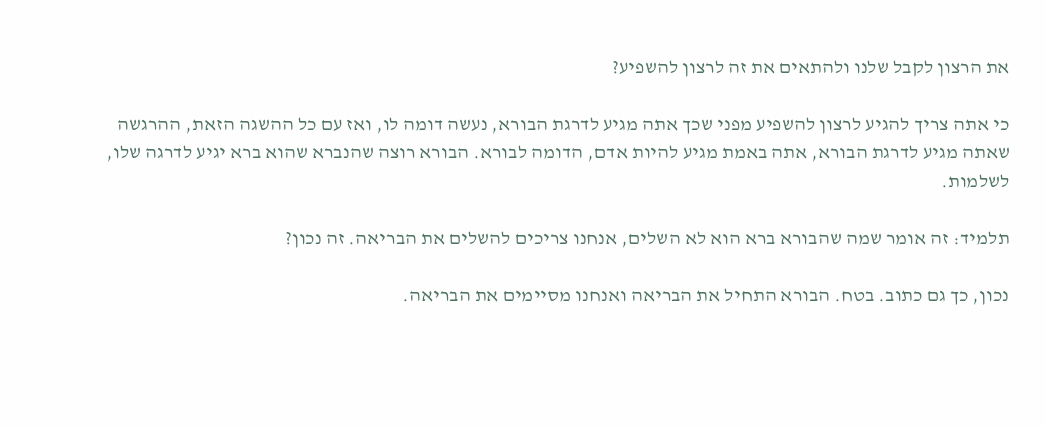את הרצון לקבל שלנו ולהתאים את זה לרצון להשפיע?

כי אתה צריך להגיע לרצון להשפיע מפני שכך אתה מגיע לדרגת הבורא, נעשה דומה לו, ואז עם כל ההשגה הזאת, ההרגשה שאתה מגיע לדרגת הבורא, אתה באמת מגיע להיות אדם, הדומה לבורא. הבורא רוצה שהנברא שהוא ברא יגיע לדרגה שלו, לשלמות.

תלמיד: זה אומר שמה שהבורא ברא הוא לא השלים, אנחנו צריכים להשלים את הבריאה. זה נכון?

נכון, כך גם כתוב. בטח. הבורא התחיל את הבריאה ואנחנו מסיימים את הבריאה.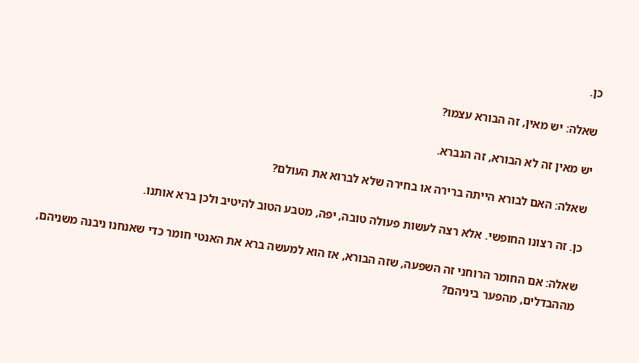כן.

שאלה: יש מאין, זה הבורא עצמו?

יש מאין זה לא הבורא, זה הנברא.

שאלה: האם לבורא הייתה ברירה או בחירה שלא לברוא את העולם?

כן. זה רצונו החופשי. אלא רצה לעשות פעולה טובה, יפה, מטבע הטוב להיטיב ולכן ברא אותנו.

שאלה: אם החומר הרוחני זה השפעה, שזה הבורא, אז הוא למעשה ברא את האנטי חומר כדי שאנחנו ניבנה משניהם, מההבדלים, מהפער ביניהם?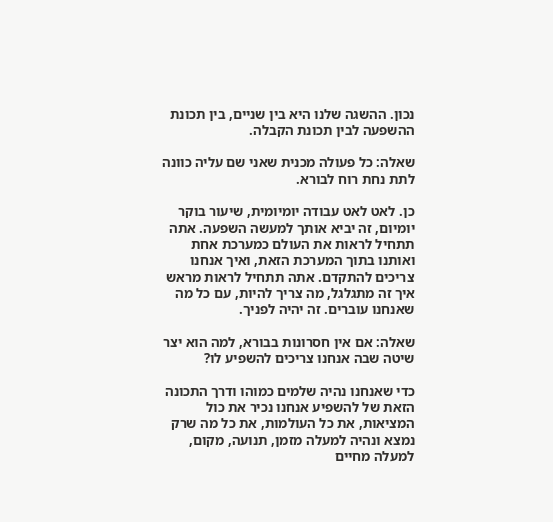נכון. ההשגה שלנו היא בין שניים, בין תכונת ההשפעה לבין תכונת הקבלה.

שאלה: כל פעולה מכנית שאני שם עליה כוונה לתת נחת רוח לבורא.

כן. לאט לאט עבודה יומיומית, שיעור בוקר יומיום, זה יביא אותך למעשה השפעה. אתה תתחיל לראות את העולם כמערכת אחת ואותנו בתוך המערכת הזאת, ואיך אנחנו צריכים להתקדם. אתה תתחיל לראות מראש איך זה מתגלגל, מה צריך להיות, עם כל מה שאנחנו עוברים. זה יהיה לפניך.

שאלה: אם אין חסרונות בבורא, למה הוא יצר שיטה שבה אנחנו צריכים להשפיע לו?

כדי שאנחנו נהיה שלמים כמוהו ודרך התכונה הזאת של להשפיע אנחנו נכיר את כול המציאות, את כל העולמות, את כל מה שרק נמצא ונהיה למעלה מזמן, תנועה, מקום, למעלה מחיים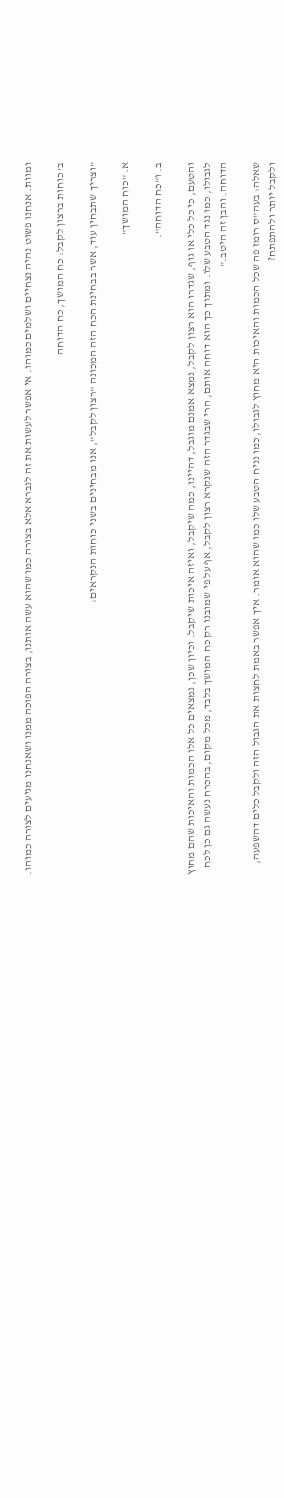ומוות. אנחנו פשוט נהיה נצחיים ושלמים כמוהו. אי אפשר לעשות את זה לנברא אלא בצורה כמו שהוא עשה אותנו, בצורה הפוכה ממנו ושאנחנו מגיעים לצורה כמוהו.

ב' כוחות ברצון לקבל: כח המושך, כח הדוחה

"וצריך שתבחין עוד, אשר בבחינת הכח הזה המכונה "רצון לקבל", אנו מבחינים בשני כוחות הנקראים:

א. "כוח המושך"

ב. ו"כח הדוחה".

והטעם, כי כל כלי או גוף, שגדרו הוא רצון לקבל, נמצא אמנם מוגבל, דהיינו, כמה שיקבל, ואיזה איכות שיקבל. וכיון שכן, נמצאים כל אלו הכמות והאיכות שהם מחוץ לגבולו, כמו נגד הטבע שלו. ומתוך כך הוא דוחה אותם, הרי שבגדר הזה שנקרא רצון לקבל, אף על פי שמובנו רק כח המושך בלבד, מכל מקום, בהכרח נעשה גם כן לכח הדוחה. והבן זה היטב."

שאלה: בעה"ס רומז פה שכל הכמות והאיכות היא מחוץ לגבולו, כמו נניח הטבע שלו כמו שהוא אומר. איך אפשר באמת לחצות את הגבול הזה ולקבל כלים דהשפעה, ולקבל יותר ולהתפתח?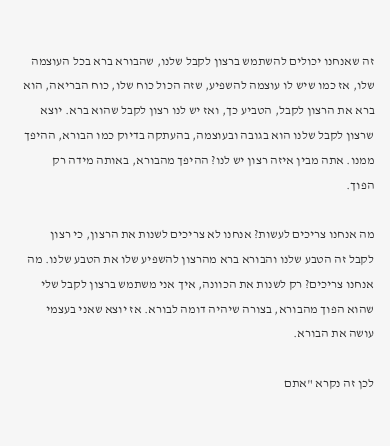זה שאנחנו יכולים להשתמש ברצון לקבל שלנו, שהבורא ברא בכל העוצמה שלו, אז כמו שיש לו עוצמה להשפיע, שזה הכול כוח שלו, כוח הבריאה, הוא ברא את הרצון לקבל, הטביע כך, ואז יש לנו רצון לקבל שהוא ברא. יוצא שרצון לקבל שלנו הוא בגובה ובעוצמה, בהעתקה בדיוק כמו הבורא, ההיפך ממנו. אתה מבין איזה רצון יש לנו? ההיפך מהבורא, באותה מידה רק הפוך.

מה אנחנו צריכים לעשות? אנחנו לא צריכים לשנות את הרצון, כי רצון לקבל זה הטבע שלנו והבורא ברא מהרצון להשפיע שלו את הטבע שלנו. מה אנחנו צריכים? רק לשנות את הכוונה, איך אני משתמש ברצון לקבל שלי שהוא הפוך מהבורא, בצורה שיהיה דומה לבורא. אז יוצא שאני בעצמי עושה את הבורא.

לכן זה נקרא "אתם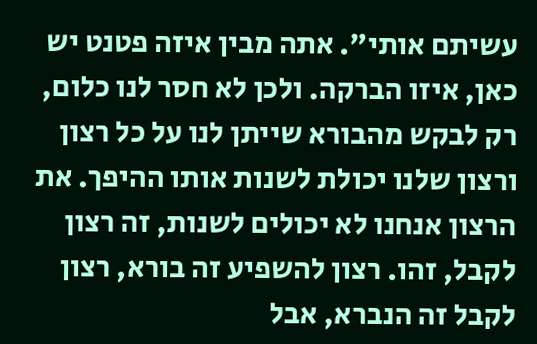עשיתם אותי". אתה מבין איזה פטנט יש כאן, איזו הברקה. ולכן לא חסר לנו כלום, רק לבקש מהבורא שייתן לנו על כל רצון ורצון שלנו יכולת לשנות אותו ההיפך. את הרצון אנחנו לא יכולים לשנות, זה רצון לקבל, זהו. רצון להשפיע זה בורא, רצון לקבל זה הנברא, אבל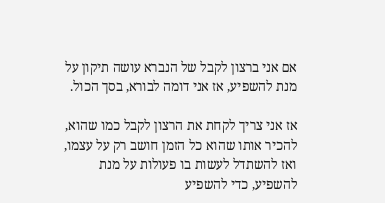אם אני ברצון לקבל של הנברא עושה תיקון על מנת להשפיע, אז אני דומה לבורא, בסך הכול.

אז אני צריך לקחת את הרצון לקבל כמו שהוא, להכיר אותו שהוא כל הזמן חושב רק על עצמו, ואז להשתדל לעשות בו פעולות על מנת להשפיע, כדי להשפיע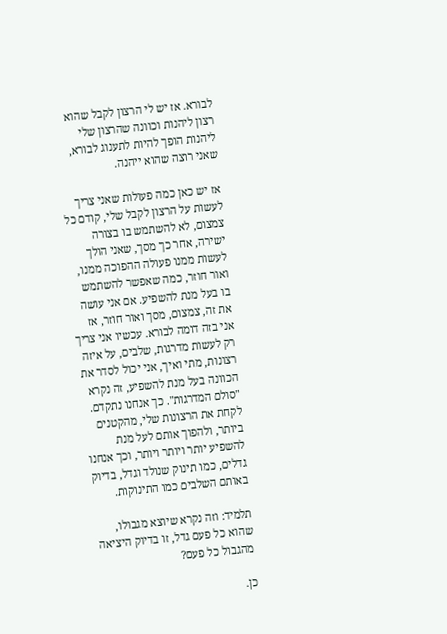לבורא. אז יש לי הרצון לקבל שהוא רצון ליהנות וכוונה שהרצון שלי ליהנות הופך להיות לתענוג לבורא, שאני רוצה שהוא ייהנה.

אז יש כאן כמה פעולות שאני צריך לעשות על הרצון לקבל שלי, קודם כל צמצום, לא להשתמש בו בצורה ישירה, אחר כך מסך, שאני הולך לעשות ממנו פעולה ההפוכה ממנו, ואור חוזר, כמה שאפשר להשתמש בו בעל מנת להשפיע. אם אני עושה את זה, צמצום, מסך ואור חוזר, אז אני בזה דומה לבורא. עכשיו אני צריך רק לעשות מדרגות, שלבים, על איזה רצונות, מתי ואיך, אני יכול לסדר את הכוונה בעל מנת להשפיע, זה נקרא "סולם המדרגות". כך אנחנו נתקדם. לקחת את הרצונות שלי, מהקטנים ביותר, ולהפוך אותם לעל מנת להשפיע יותר ויותר ויותר, וכך אנחנו גדלים, כמו תינוק שנולד וגדל, בדיוק באותם השלבים כמו התינוקות.

תלמיד: וזה נקרא שיוצא מגבולו, שהוא כל פעם גדל, זו בדיוק היציאה מהגבול כל פעם?

כן.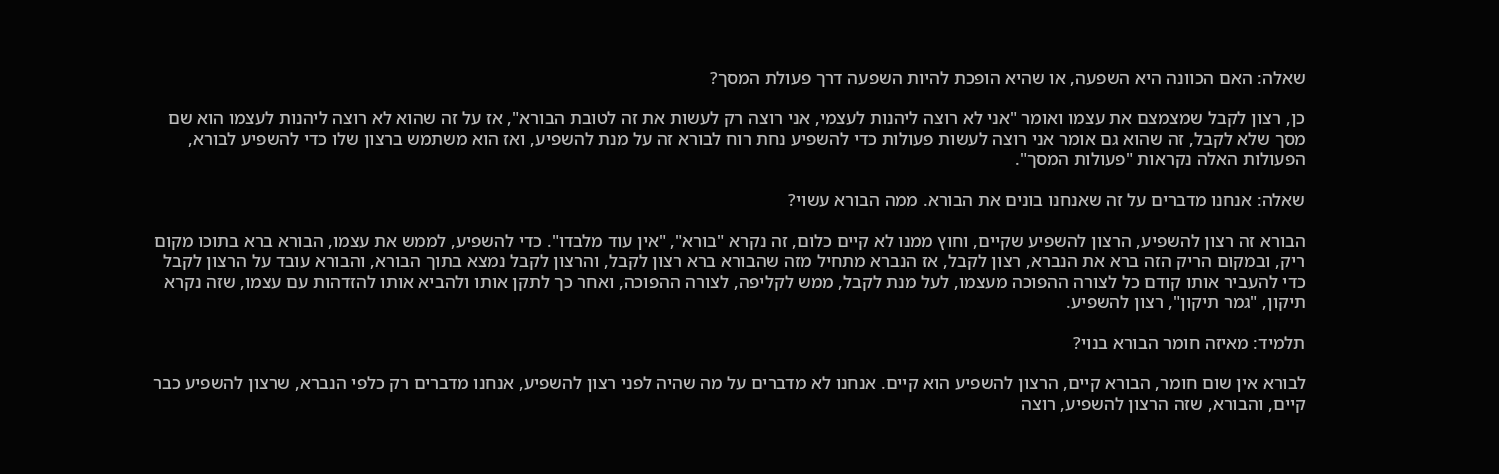שאלה: האם הכוונה היא השפעה, או שהיא הופכת להיות השפעה דרך פעולת המסך?

כן, רצון לקבל שמצמצם את עצמו ואומר "אני לא רוצה ליהנות לעצמי, אני רוצה רק לעשות את זה לטובת הבורא", אז על זה שהוא לא רוצה ליהנות לעצמו הוא שם מסך שלא לקבל, זה שהוא גם אומר אני רוצה לעשות פעולות כדי להשפיע נחת רוח לבורא זה על מנת להשפיע, ואז הוא משתמש ברצון שלו כדי להשפיע לבורא, הפעולות האלה נקראות "פעולות המסך".

שאלה: אנחנו מדברים על זה שאנחנו בונים את הבורא. ממה הבורא עשוי?

הבורא זה רצון להשפיע, הרצון להשפיע שקיים, וחוץ ממנו לא קיים כלום, זה נקרא "בורא", "אין עוד מלבדו". כדי להשפיע, לממש את עצמו, הבורא ברא בתוכו מקום ריק, ובמקום הריק הזה ברא את הנברא, רצון לקבל, אז הנברא מתחיל מזה שהבורא ברא רצון לקבל, והרצון לקבל נמצא בתוך הבורא, והבורא עובד על הרצון לקבל כדי להעביר אותו קודם כל לצורה ההפוכה מעצמו, לעל מנת לקבל, ממש לקליפה, לצורה ההפוכה, ואחר כך לתקן אותו ולהביא אותו להזדהות עם עצמו, שזה נקרא תיקון, "גמר תיקון", רצון להשפיע.

תלמיד: מאיזה חומר הבורא בנוי?

לבורא אין שום חומר, הבורא קיים, הרצון להשפיע הוא קיים. אנחנו לא מדברים על מה שהיה לפני רצון להשפיע, אנחנו מדברים רק כלפי הנברא, שרצון להשפיע כבר קיים, והבורא, שזה הרצון להשפיע, רוצה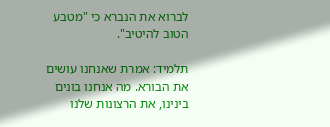לברוא את הנברא כי "מטבע הטוב להיטיב".

תלמיד: אמרת שאנחנו עושים את הבורא. מה אנחנו בונים בינינו, את הרצונות שלנו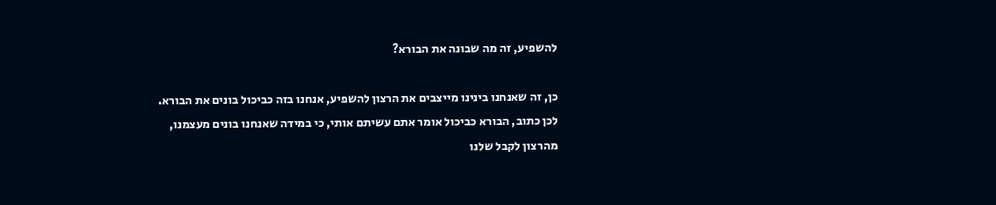להשפיע, זה מה שבונה את הבורא?

כן, זה שאנחנו בינינו מייצבים את הרצון להשפיע, אנחנו בזה כביכול בונים את הבורא. לכן כתוב, הבורא כביכול אומר אתם עשיתם אותי, כי במידה שאנחנו בונים מעצמנו, מהרצון לקבל שלנו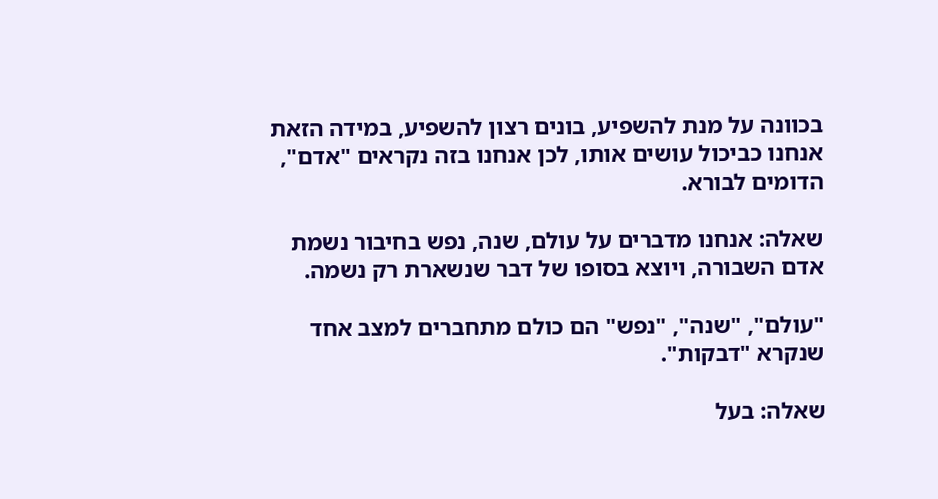בכוונה על מנת להשפיע, בונים רצון להשפיע, במידה הזאת אנחנו כביכול עושים אותו, לכן אנחנו בזה נקראים "אדם", הדומים לבורא.

שאלה: אנחנו מדברים על עולם, שנה, נפש בחיבור נשמת אדם השבורה, ויוצא בסופו של דבר שנשארת רק נשמה.

"עולם", "שנה", "נפש" הם כולם מתחברים למצב אחד שנקרא "דבקות".

שאלה: בעל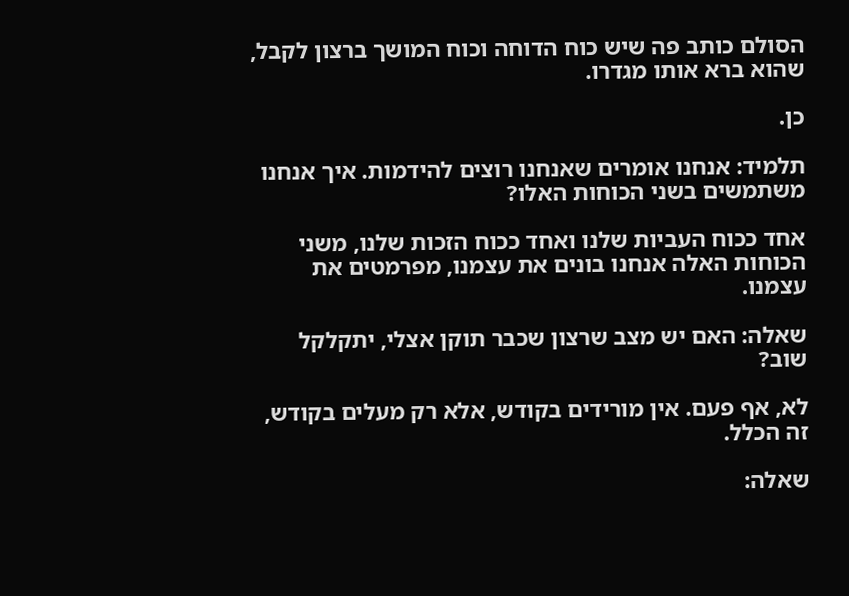הסולם כותב פה שיש כוח הדוחה וכוח המושך ברצון לקבל, שהוא ברא אותו מגדרו.

כן.

תלמיד: אנחנו אומרים שאנחנו רוצים להידמות. איך אנחנו משתמשים בשני הכוחות האלו?

אחד ככוח העביות שלנו ואחד ככוח הזכות שלנו, משני הכוחות האלה אנחנו בונים את עצמנו, מפרמטים את עצמנו.

שאלה: האם יש מצב שרצון שכבר תוקן אצלי, יתקלקל שוב?

לא, אף פעם. אין מורידים בקודש, אלא רק מעלים בקודש, זה הכלל.

שאלה: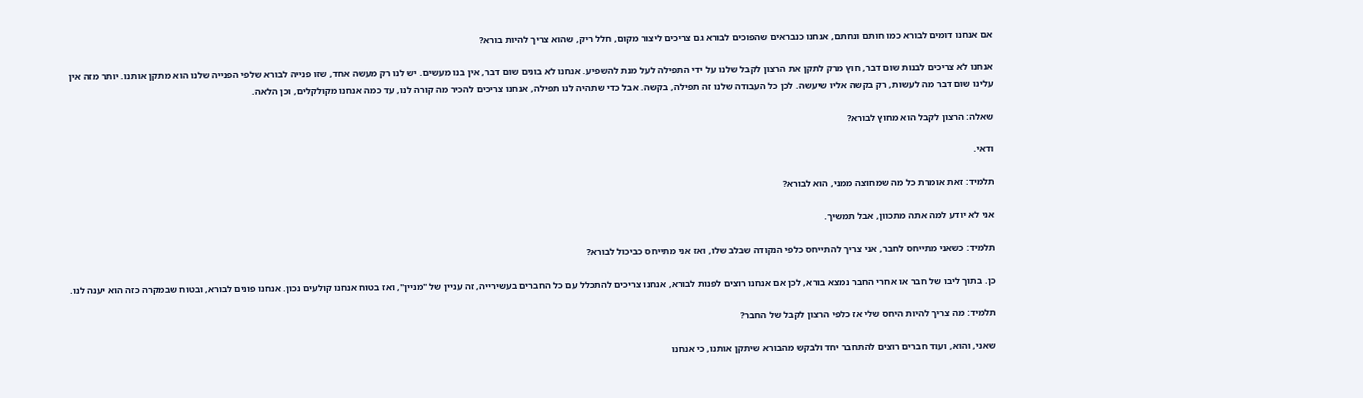אם אנחנו דומים לבורא כמו חותם ונחתם, אנחנו כנבראים שהפוכים לבורא גם צריכים ליצור מקום, חלל ריק, שהוא צריך להיות בורא?

אנחנו לא צריכים לבנות שום דבר, חוץ מרק לתקן את הרצון לקבל שלנו על ידי התפילה לעל מנת להשפיע. אנחנו לא בונים שום דבר, אין בנו מעשים. יש לנו רק מעשה אחד, שזו פנייה לבורא שלפי הפנייה שלנו הוא מתקן אותנו. יותר מזה אין עלינו שום דבר מה לעשות, רק בקשה אליו שיעשה. לכן כל העבודה שלנו זה תפילה, בקשה. אבל כדי שתהיה לנו תפילה, אנחנו צריכים להכיר מה קורה לנו, עד כמה אנחנו מקולקלים, וכן הלאה.

שאלה: הרצון לקבל הוא מחוץ לבורא?

ודאי.

תלמיד: זאת אומרת כל מה שמחוצה ממני, הוא לבורא?

אני לא יודע למה אתה מתכוון, אבל תמשיך.

תלמיד: כשאני מתייחס לחבר, אני צריך להתייחס כלפי הנקודה שבלב שלו, ואז אני מתייחס כביכול לבורא?

כן. בתוך ליבו של חבר או אחרי החבר נמצא בורא, לכן אם אנחנו רוצים לפנות לבורא, אנחנו צריכים להתכלל עם כל החברים בעשירייה, זה עניין של "מניין", ואז בטוח אנחנו קולעים נכון. אנחנו פונים לבורא, ובטוח שבמקרה כזה הוא יענה לנו.

תלמיד: מה צריך להיות היחס שלי אז כלפי הרצון לקבל של החבר?

שאני, והוא, ועוד חברים רוצים להתחבר יחד ולבקש מהבורא שיתקן אותנו, כי אנחנו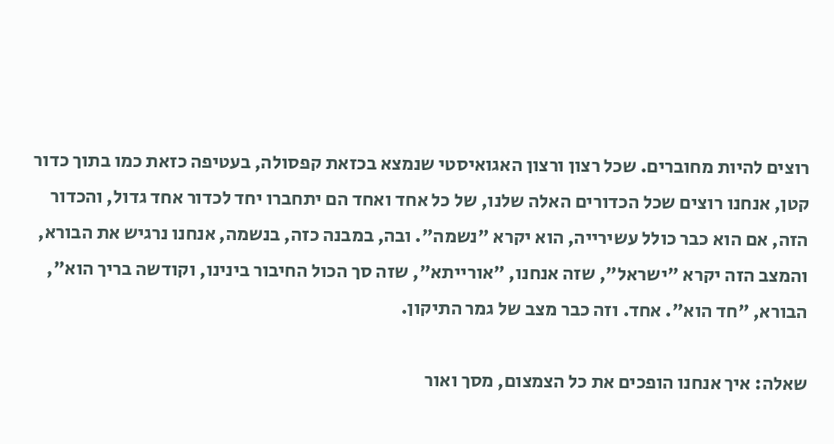רוצים להיות מחוברים. שכל רצון ורצון האגואיסטי שנמצא בכזאת קפסולה, בעטיפה כזאת כמו בתוך כדור קטן, אנחנו רוצים שכל הכדורים האלה שלנו, של כל אחד ואחד הם יתחברו יחד לכדור אחד גדול, והכדור הזה, אם הוא כבר כולל עשירייה, הוא יקרא "נשמה". ובה, במבנה כזה, בנשמה, אנחנו נרגיש את הבורא, והמצב הזה יקרא "ישראל", שזה אנחנו, "אורייתא", שזה סך הכול החיבור בינינו, וקודשה בריך הוא", הבורא, "חד הוא". אחד. וזה כבר מצב של גמר התיקון.

שאלה: איך אנחנו הופכים את כל הצמצום, מסך ואור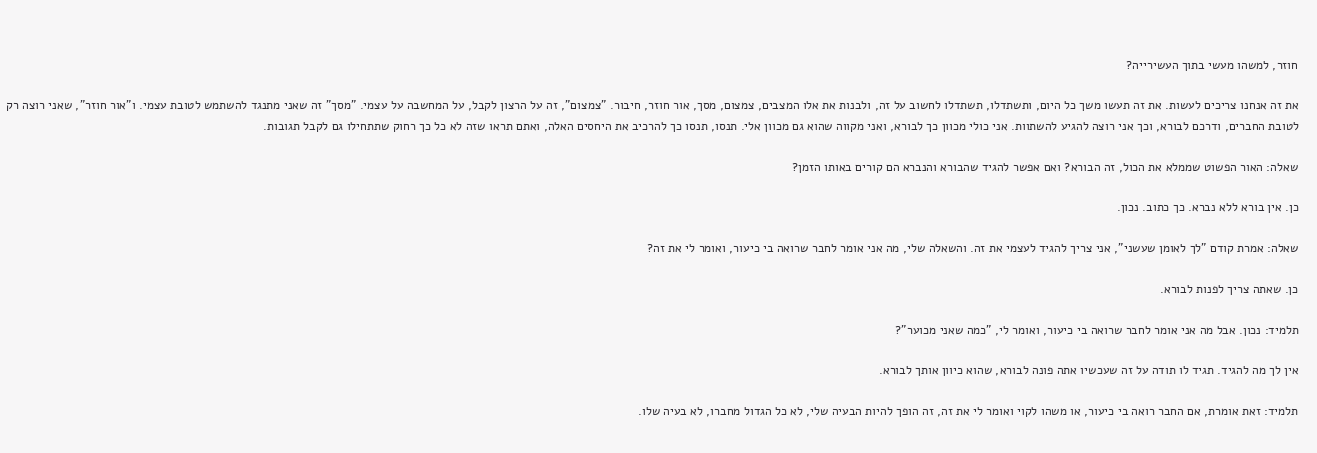חוזר, למשהו מעשי בתוך העשירייה?

את זה אנחנו צריכים לעשות. את זה תעשו משך כל היום, ותשתדלו, תשתדלו לחשוב על זה, ולבנות את אלו המצבים, צמצום, מסך, אור חוזר, חיבור. "צמצום", זה על הרצון לקבל, על המחשבה על עצמי. "מסך" זה שאני מתנגד להשתמש לטובת עצמי. ו"אור חוזר", שאני רוצה רק לטובת החברים, ודרכם לבורא, וכך אני רוצה להגיע להשתוות. אני כולי מכוון כך לבורא, ואני מקווה שהוא גם מכוון אלי. תנסו, תנסו כך להרכיב את היחסים האלה, ואתם תראו שזה לא כל כך רחוק שתתחילו גם לקבל תגובות.

שאלה: האור הפשוט שממלא את הכול, זה הבורא? ואם אפשר להגיד שהבורא והנברא הם קורים באותו הזמן?

כן. אין בורא ללא נברא. כך כתוב. נכון.

שאלה: אמרת קודם "לך לאומן שעשני", אני צריך להגיד לעצמי את זה. והשאלה שלי, מה אני אומר לחבר שרואה בי כיעור, ואומר לי את זה?

כן. שאתה צריך לפנות לבורא.

תלמיד: נכון. אבל מה אני אומר לחבר שרואה בי כיעור, ואומר לי, "כמה שאני מכוער"?

אין לך מה להגיד. תגיד לו תודה על זה שעכשיו אתה פונה לבורא, שהוא כיוון אותך לבורא.

תלמיד: זאת אומרת, אם החבר רואה בי כיעור, או משהו לקוי ואומר לי את זה, זה הופך להיות הבעיה שלי, לא כל הגדול מחברו, לא בעיה שלו.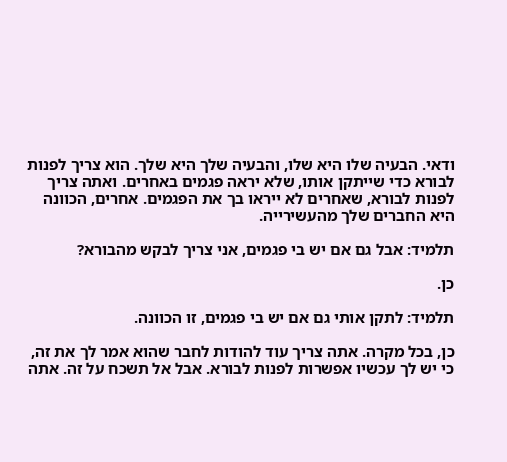ודאי. הבעיה שלו היא שלו, והבעיה שלך היא שלך. הוא צריך לפנות לבורא כדי שייתקן אותו, שלא יראה פגמים באחרים. ואתה צריך לפנות לבורא, שאחרים לא ייראו בך את הפגמים. אחרים, הכוונה היא החברים שלך מהעשירייה.

תלמיד: אבל גם אם יש בי פגמים, אני צריך לבקש מהבורא?

כן.

תלמיד: לתקן אותי גם אם יש בי פגמים, זו הכוונה.

כן, בכל מקרה. אתה צריך עוד להודות לחבר שהוא אמר לך את זה, כי יש לך עכשיו אפשרות לפנות לבורא. אבל אל תשכח על זה. אתה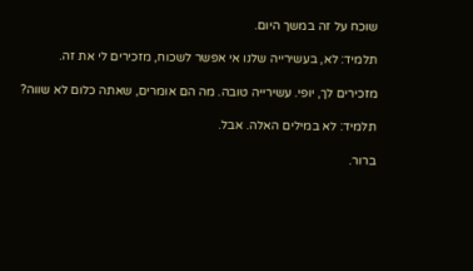שוכח על זה במשך היום.

תלמיד: לא, בעשירייה שלנו אי אפשר לשכוח, מזכירים לי את זה.

מזכירים לך, יופי. עשירייה טובה. מה הם אומרים, שאתה כלום לא שווה?

תלמיד: לא במילים האלה. אבל.

ברור.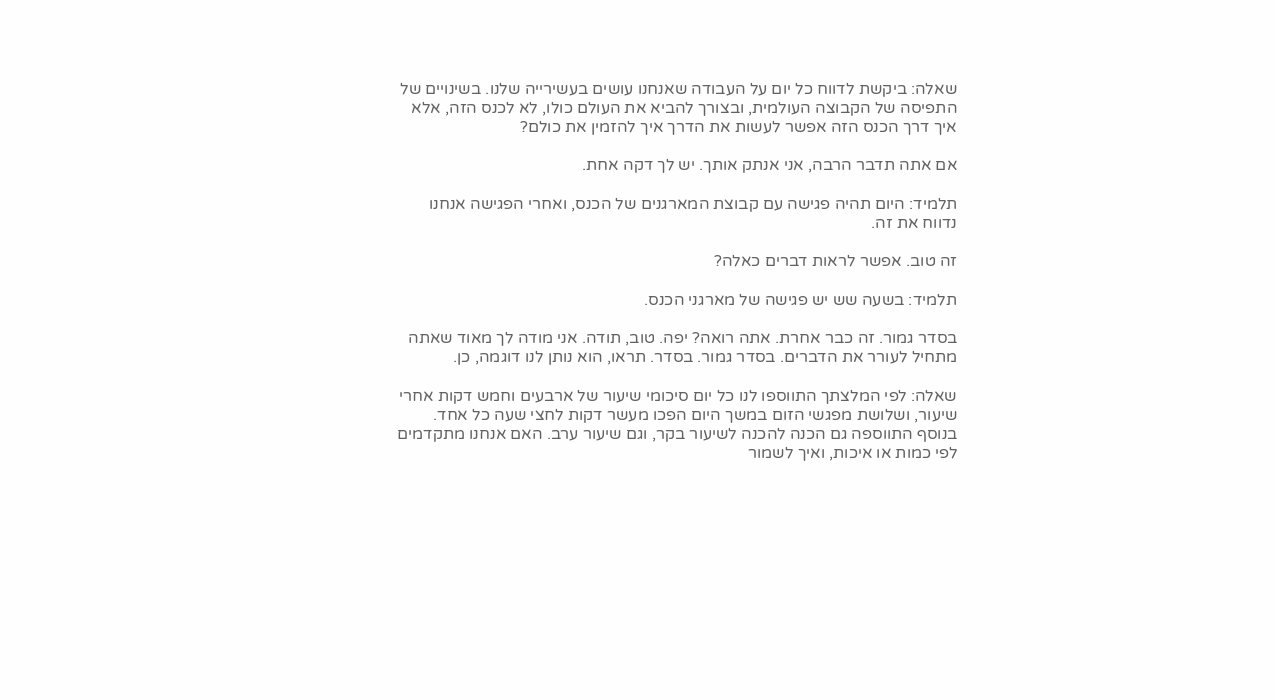שאלה: ביקשת לדווח כל יום על העבודה שאנחנו עושים בעשירייה שלנו. בשינויים של התפיסה של הקבוצה העולמית, ובצורך להביא את העולם כולו, לא לכנס הזה, אלא איך דרך הכנס הזה אפשר לעשות את הדרך איך להזמין את כולם?

אם אתה תדבר הרבה, אני אנתק אותך. יש לך דקה אחת.

תלמיד: היום תהיה פגישה עם קבוצת המארגנים של הכנס, ואחרי הפגישה אנחנו נדווח את זה.

זה טוב. אפשר לראות דברים כאלה?

תלמיד: בשעה שש יש פגישה של מארגני הכנס.

בסדר גמור. זה כבר אחרת. אתה רואה? יפה. טוב, תודה. אני מודה לך מאוד שאתה מתחיל לעורר את הדברים. בסדר גמור. בסדר. תראו, הוא נותן לנו דוגמה, כן.

שאלה: לפי המלצתך התווספו לנו כל יום סיכומי שיעור של ארבעים וחמש דקות אחרי שיעור, ושלושת מפגשי הזום במשך היום הפכו מעשר דקות לחצי שעה כל אחד. בנוסף התווספה גם הכנה להכנה לשיעור בקר, וגם שיעור ערב. האם אנחנו מתקדמים לפי כמות או איכות, ואיך לשמור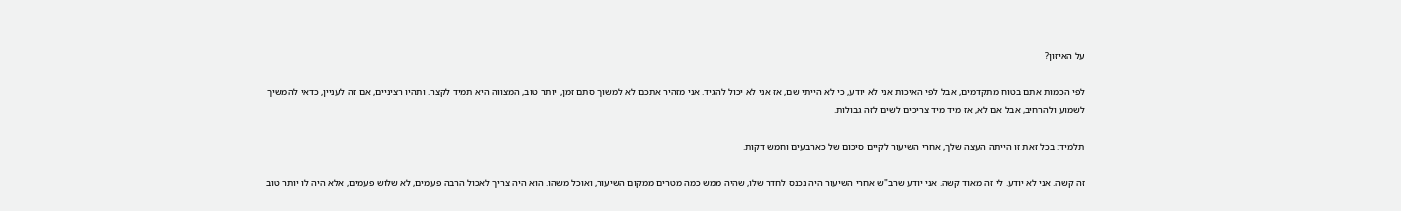על האיזון?

לפי הכמות אתם בטוח מתקדמים, אבל לפי האיכות אני לא יודע, כי לא הייתי שם, אז אני לא יכול להגיד. אני מזהיר אתכם לא למשוך סתם זמן, יותר טוב, המצווה היא תמיד לקצר. ותהיו רציניים, אם זה לעניין, כדאי להמשיך לשמוע ולהרחיב, אבל אם לא, אז מיד מיד צריכים לשים לזה גבולות.

תלמיד: בכל זאת זו הייתה העצה שלך, אחרי השיעור לקיים סיכום של כארבעים וחמש דקות.

זה קשה. אני לא יודע. לי זה מאוד קשה. אני יודע שרב"ש אחרי השיעור היה נכנס לחדר שלו, שהיה ממש כמה מטרים ממקום השיעור, ואוכל משהו. הוא היה צריך לאכול הרבה פעמים, לא שלוש פעמים, אלא היה לו יותר טוב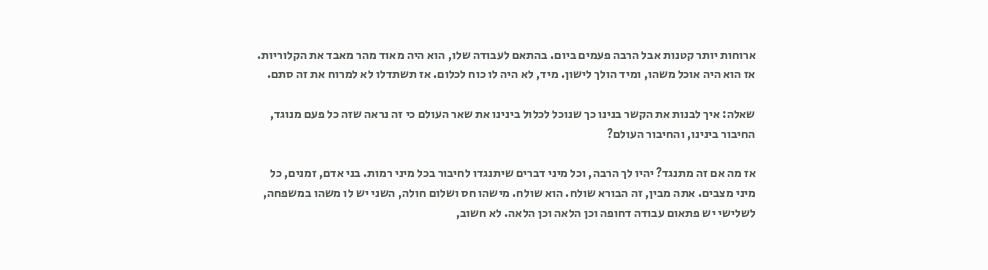ארוחות יותר קטנות אבל הרבה פעמים ביום. בהתאם לעבודה שלו, הוא היה מאוד מהר מאבד את הקלוריות. אז הוא היה אוכל משהו, ומיד הולך לישון. מיד, לא היה לו כוח לכלום. אז תשתדלו לא למרוח את זה סתם.

שאלה: איך לבנות את הקשר בנינו כך שנוכל לכלול בינינו את שאר העולם כי זה נראה שזה כל פעם מנוגד, החיבור בינינו, והחיבור העולם?

אז מה אם זה מתנגד? יהיו לך הרבה, וכל מיני דברים שיתנגדו לחיבור בכל מיני רמות. בני אדם, זמנים, כל מיני מצבים. אתה מבין, זה הבורא שולח. הוא שולח. מישהו חס ושלום חולה, השני יש לו משהו במשפחה, לשלישי יש פתאום עבודה דחופה וכן הלאה וכן הלאה. לא חשוב,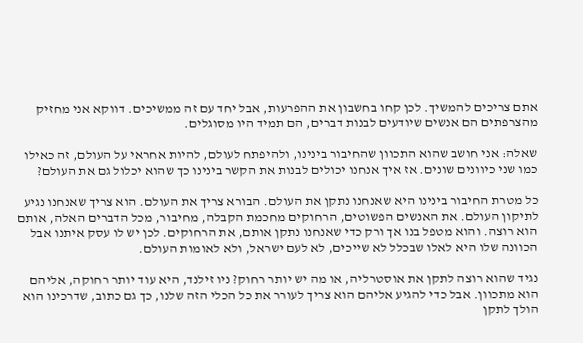אתם צריכים להמשיך. לכן קחו בחשבון את ההפרעות, אבל יחד עם זה ממשיכים. דווקא אני מחזיק מהצרפתים הם אנשים שיודעים לבנות דברים, הם תמיד היו מסוגלים.

שאלה: אני חושב שהוא התכוון שהחיבור בינינו, ולהיפתח לעולם, להיות אחראי על העולם, זה כאילו כמו שני כיוונים שונים. אז איך אנחנו יכולים לבנות את הקשר בינינו כך שהוא יכלול גם את העולם?

כל מטרת החיבור בינינו היא שאנחנו נתקן את העולם. הבורא צריך את העולם. הוא צריך שאנחנו נגיע לתיקון העולם. את האנשים הפשוטים, הרחוקים מחכמת הקבלה, מחיבור, מכל הדברים האלה, אותם הוא רוצה. והוא מטפל בנו אך ורק כדי שאנחנו נתקן אותם, את הרחוקים. לכן יש לו עסק איתנו אבל הכוונה שלו היא לאלו שבכלל לא שייכים, לא לעם ישראל, ולא לאומות העולם.

נגיד שהוא רוצה לתקן את אוסטרליה, או מה יש יותר רחוק? ניו זילנד, היא עוד יותר רחוקה, אליהם הוא מתכוון. אבל כדי להגיע אליהם הוא צריך לעורר את כל הכלי הזה שלנו, כך גם כתוב, שדרכינו הוא הולך לתקן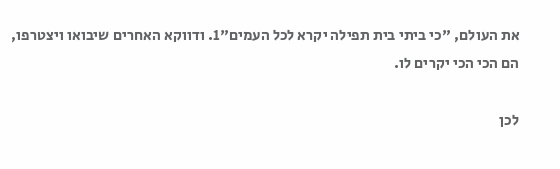את העולם, "כי ביתי בית תפילה יקרא לכל העמים"1. ודווקא האחרים שיבואו ויצטרפו, הם הכי הכי יקרים לו.

לכן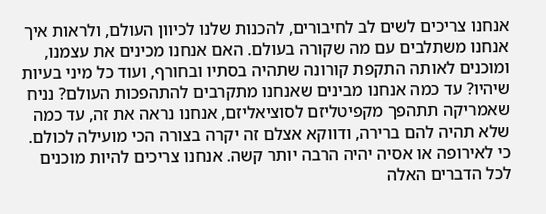אנחנו צריכים לשים לב לחיבורים, להכנות שלנו לכיוון העולם, ולראות איך אנחנו משתלבים עם מה שקורה בעולם. האם אנחנו מכינים את עצמנו, ומוכנים לאותה התקפת קורונה שתהיה בסתיו ובחורף, ועוד כל מיני בעיות שיהיו? עד כמה אנחנו מבינים שאנחנו מתקרבים להתהפכות העולם? נניח שאמריקה תתהפך מקפיטליזם לסוציאליזם, אנחנו נראה את זה, עד כמה שלא תהיה להם ברירה, ודווקא אצלם זה יקרה בצורה הכי מועילה לכולם. כי לאירופה או אסיה יהיה הרבה יותר קשה. אנחנו צריכים להיות מוכנים לכל הדברים האלה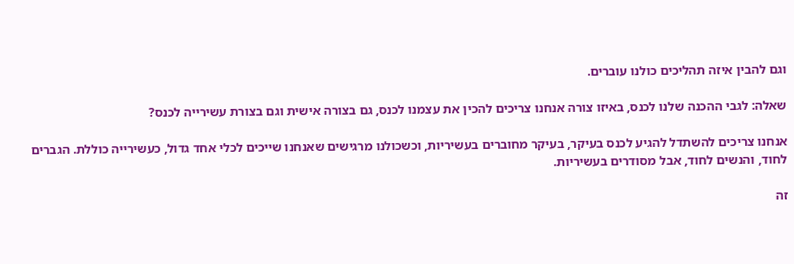וגם להבין איזה תהליכים כולנו עוברים.

שאלה: לגבי ההכנה שלנו לכנס, באיזו צורה אנחנו צריכים להכין את עצמנו לכנס, גם בצורה אישית וגם בצורת עשירייה לכנס?

אנחנו צריכים להשתדל להגיע לכנס בעיקר, בעיקר מחוברים בעשיריות, וכשכולנו מרגישים שאנחנו שייכים לכלי אחד גדול, כעשירייה כוללת. הגברים לחוד, והנשים לחוד, אבל מסודרים בעשיריות.

זה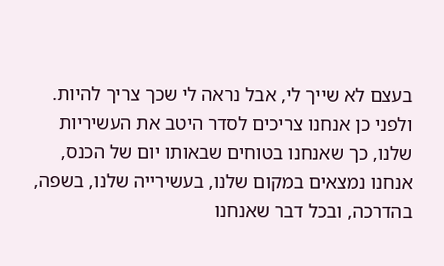בעצם לא שייך לי, אבל נראה לי שכך צריך להיות. ולפני כן אנחנו צריכים לסדר היטב את העשיריות שלנו, כך שאנחנו בטוחים שבאותו יום של הכנס, אנחנו נמצאים במקום שלנו, בעשירייה שלנו, בשפה, בהדרכה, ובכל דבר שאנחנו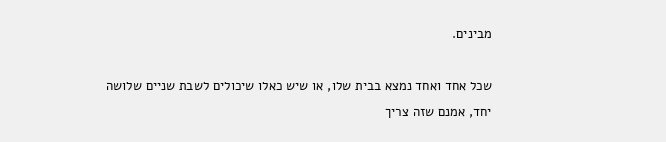מבינים.

שכל אחד ואחד נמצא בבית שלו, או שיש כאלו שיכולים לשבת שניים שלושה יחד, אמנם שזה צריך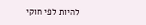להיות לפי חוקי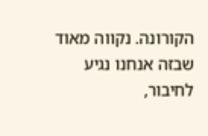הקורונה. נקווה מאוד שבזה אנחנו נגיע לחיבור,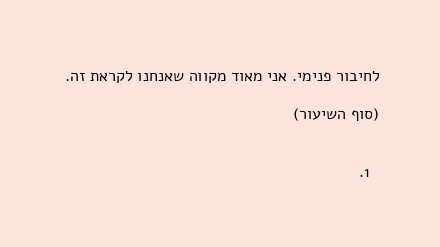לחיבור פנימי. אני מאוד מקווה שאנחנו לקראת זה.

(סוף השיעור)


  1.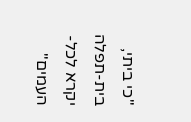"כי ביתי, בית-תפלה יקרא לכל-העמים"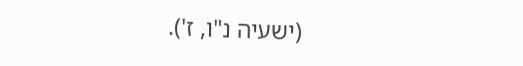(ישעיה נ"ו, ז').